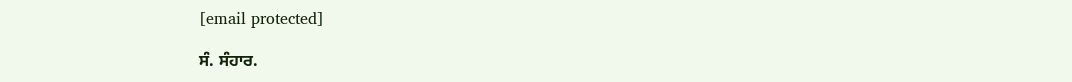[email protected]

ਸੰ. ਸੰਹਾਰ.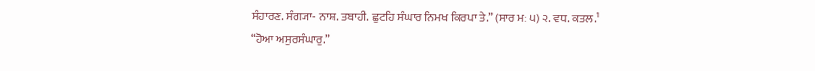ਸੰਹਾਰਣ. ਸੰਗ੍ਯਾ- ਨਾਸ਼. ਤਬਾਹੀ. ਛੁਟਹਿ ਸੰਘਾਰ ਨਿਮਖ ਕਿਰਪਾ ਤੇ.” (ਸਾਰ ਮਃ ੫) ੨. ਵਧ. ਕਤਲ.¹ “ਹੋਆ ਅਸੁਰਸੰਘਾਰੁ.”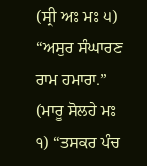(ਸ੍ਰੀ ਅਃ ਮਃ ੫) “ਅਸੁਰ ਸੰਘਾਰਣ ਰਾਮ ਹਮਾਰਾ.” (ਮਾਰੂ ਸੋਲਹੇ ਮਃ ੧) “ਤਸਕਰ ਪੰਚ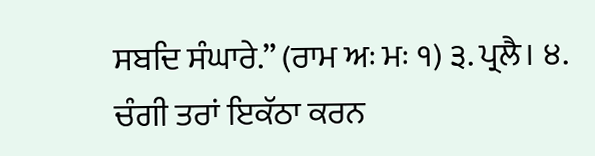ਸਬਦਿ ਸੰਘਾਰੇ.” (ਰਾਮ ਅਃ ਮਃ ੧) ੩. ਪ੍ਰਲੈ। ੪. ਚੰਗੀ ਤਰਾਂ ਇਕੱਠਾ ਕਰਨ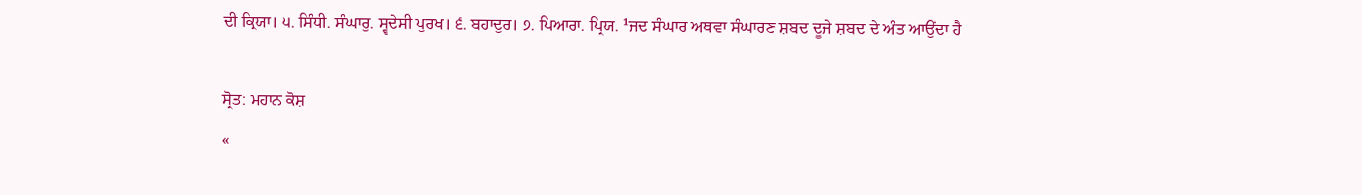ਦੀ ਕ੍ਰਿਯਾ। ੫. ਸਿੰਧੀ. ਸੰਘਾਰੁ. ਸ੍ਵਦੇਸੀ ਪੁਰਖ। ੬. ਬਹਾਦੁਰ। ੭. ਪਿਆਰਾ. ਪ੍ਰਿਯ. ¹ਜਦ ਸੰਘਾਰ ਅਥਵਾ ਸੰਘਾਰਣ ਸ਼ਬਦ ਦੂਜੇ ਸ਼ਬਦ ਦੇ ਅੰਤ ਆਉਂਦਾ ਹੈ

ਸ੍ਰੋਤ: ਮਹਾਨ ਕੋਸ਼
«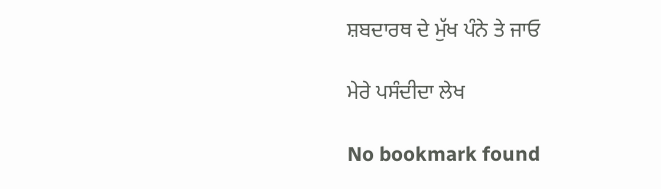ਸ਼ਬਦਾਰਥ ਦੇ ਮੁੱਖ ਪੰਨੇ ਤੇ ਜਾਓ

ਮੇਰੇ ਪਸੰਦੀਦਾ ਲੇਖ

No bookmark found